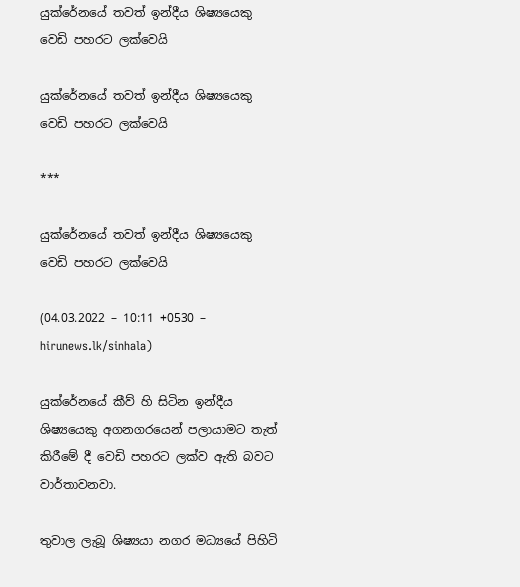යුක්රේනයේ තවත් ඉන්දීය ශිෂ්‍යයෙකු වෙඩි පහරට ලක්වෙයි

යුක්රේනයේ තවත් ඉන්දීය ශිෂ්‍යයෙකු වෙඩි පහරට ලක්වෙයි

***

යුක්රේනයේ තවත් ඉන්දීය ශිෂ්‍යයෙකු වෙඩි පහරට ලක්වෙයි

(04.03.2022 – 10:11 +0530 – hirunews.lk/sinhala)

යුක්රේනයේ කීව් හි සිටින ඉන්දීය ශිෂ්‍යයෙකු අගනගරයෙන් පලායාමට තැත් කිරීමේ දී වෙඩි පහරට ලක්ව ඇති බවට වාර්තාවනවා.

තුවාල ලැබූ ශිෂ්‍යයා නගර මධ්‍යයේ පිහිටි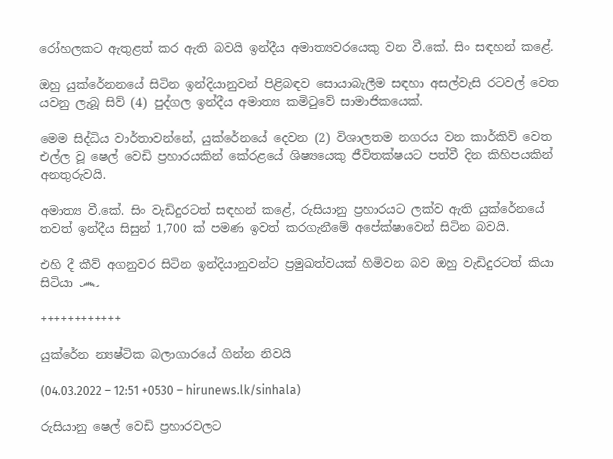රෝහලකට ඇතුළත් කර ඇති බවයි ඉන්දීය අමාත්‍යවරයෙකු වන වී.කේ. සිං සඳහන් කළේ.

ඔහු යුක්රේනනයේ සිටින ඉන්දියානුවන් පිළිබඳව සොයාබැලීම සඳහා අසල්වැසි රටවල් වෙත යවනු ලැබූ සිව් (4) පුද්ගල ඉන්දීය අමාත්‍ය කමිටුවේ සාමාජිකයෙක්.

මෙම සිද්ධිය වාර්තාවන්නේ, යුක්රේනයේ දෙවන (2) විශාලතම නගරය වන කාර්කිව් වෙත එල්ල වූ ෂෙල් වෙඩි ප්‍රහාරයකින් කේරළයේ ශිෂ්‍යයෙකු ජීවිතක්ෂයට පත්වී දින කිහිපයකින් අනතුරුවයි.

අමාත්‍ය වී.කේ. සිං වැඩිදුරටත් සඳහන් කළේ, රුසියානු ප්‍රහාරයට ලක්ව ඇති යුක්රේනයේ තවත් ඉන්දීය සිසුන් 1,700 ක් පමණ ඉවත් කරගැනීමේ අපේක්ෂාවෙන් සිටින බවයි.

එහි දී කීව් අගනුවර සිටින ඉන්දියානුවන්ට ප්‍රමුඛත්වයක් හිමිවන බව ඔහු වැඩිදුරටත් කියා සිටියා ෴

++++++++++++

යුක්රේන න්‍යෂ්ටික බලාගාරයේ ගින්න නිවයි

(04.03.2022 – 12:51 +0530 – hirunews.lk/sinhala)

රුසියානු ෂෙල් වෙඩි ප්‍රහාරවලට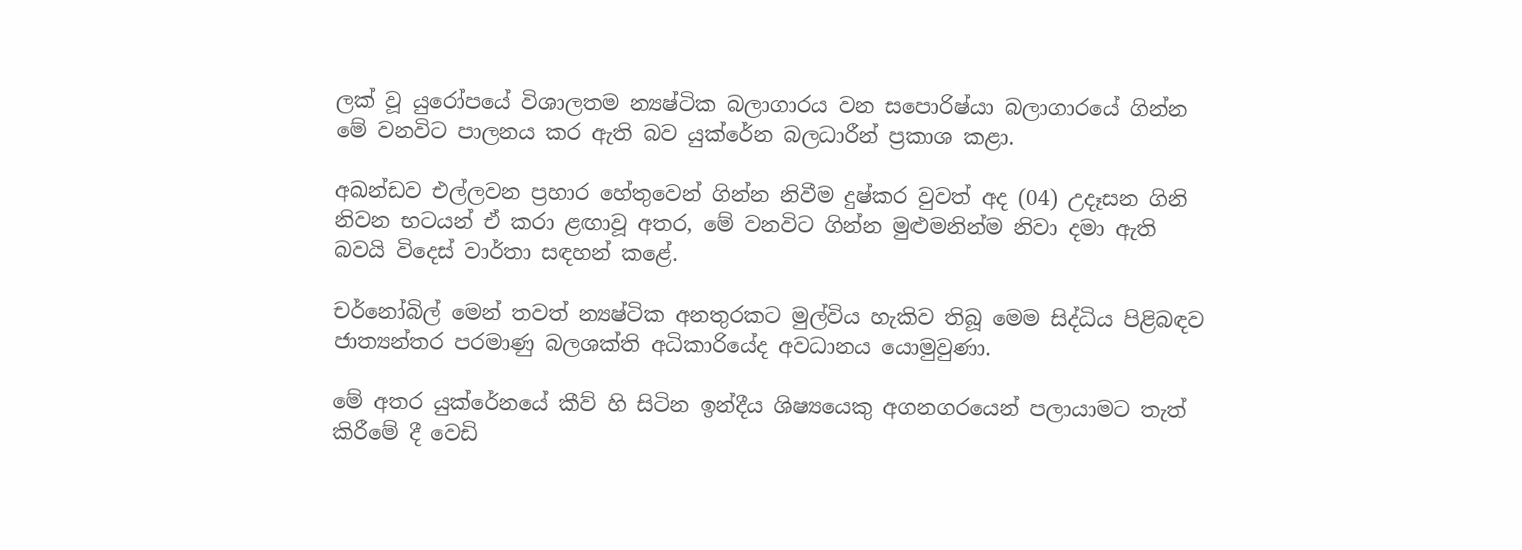ලක් වූ යුරෝපයේ විශාලතම න්‍යෂ්ටික බලාගාරය වන සපොරිෂ්යා බලාගාරයේ ගින්න මේ වනවිට පාලනය කර ඇති බව යුක්රේන බලධාරීන් ප්‍රකාශ කළා.

අඛන්ඩව එල්ලවන ප්‍රහාර හේතුවෙන් ගින්න නිවීම දුෂ්කර වුවත් අද (04) උදෑසන ගිනි නිවන භටයන් ඒ කරා ළඟාවූ අතර, මේ වනවිට ගින්න මුළුමනින්ම නිවා දමා ඇති බවයි විදෙස් වාර්තා සඳහන් කළේ.

චර්නෝබිල් මෙන් තවත් න්‍යෂ්ටික අනතුරකට මුල්විය හැකිව තිබූ මෙම සිද්ධිය පිළිබඳව ජාත්‍යන්තර පරමාණු බලශක්ති අධිකාරියේද අවධානය යොමුවුණා.

මේ අතර යුක්රේනයේ කීව් හි සිටින ඉන්දීය ශිෂ්‍යයෙකු අගනගරයෙන් පලායාමට තැත් කිරීමේ දී වෙඩි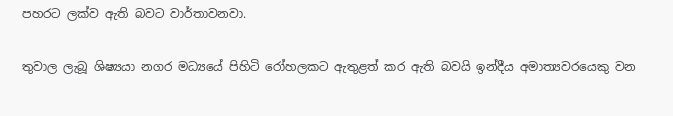පහරට ලක්ව ඇති බවට වාර්තාවනවා.

තුවාල ලැබූ ශිෂ්‍යයා නගර මධ්‍යයේ පිහිටි රෝහලකට ඇතුළත් කර ඇති බවයි ඉන්දීය අමාත්‍යවරයෙකු වන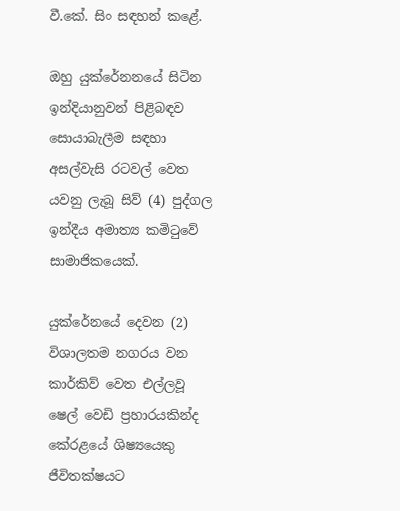වී.කේ. සිං සඳහන් කළේ.

ඔහු යුක්රේනනයේ සිටින ඉන්දියානුවන් පිළිබඳව සොයාබැලීම සඳහා අසල්වැසි රටවල් වෙත යවනු ලැබූ සිව් (4) පුද්ගල ඉන්දීය අමාත්‍ය කමිටුවේ සාමාජිකයෙක්.

යුක්රේනයේ දෙවන (2) විශාලතම නගරය වන කාර්කිව් වෙත එල්ලවූ ෂෙල් වෙඩි ප්‍රහාරයකින්ද කේරළයේ ශිෂ්‍යයෙකු ජීවිතක්ෂයට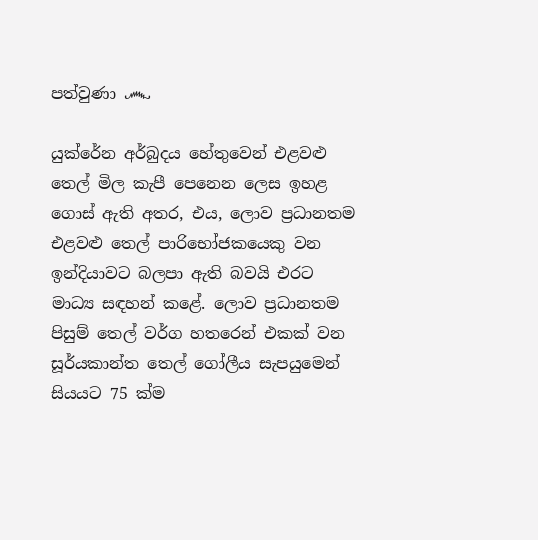පත්වුණා ෴

යුක්රේන අර්බුදය හේතුවෙන් එළවළු තෙල් මිල කැපී පෙනෙන ලෙස ඉහළ ගොස් ඇති අතර, එය, ලොව ප්‍රධානතම එළවළු තෙල් පාරිභෝජකයෙකු වන ඉන්දියාවට බලපා ඇති බවයි එරට මාධ්‍ය සඳහන් කළේ. ලොව ප්‍රධානතම පිසුම් තෙල් වර්ග හතරෙන් එකක් වන සූර්යකාන්ත තෙල් ගෝලීය සැපයුමෙන් සියයට 75 ක්ම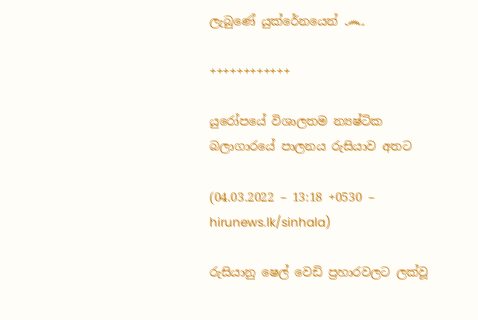ලැබුණේ යුක්රේනයෙන් ෴

++++++++++++

යුරෝපයේ විශාලතම න්‍යෂ්ටික බලාගාරයේ පාලනය රුසියාව අතට

(04.03.2022 – 13:18 +0530 – hirunews.lk/sinhala)

රුසියානු ෂෙල් වෙඩි ප්‍රහාරවලට ලක්වූ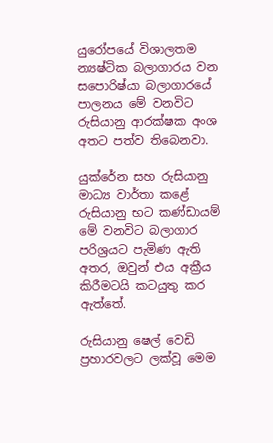යුරෝපයේ විශාලතම න්‍යෂ්ටික බලාගාරය වන සපොරිෂ්යා බලාගාරයේ පාලනය මේ වනවිට රුසියානු ආරක්ෂක අංශ අතට පත්ව තිබෙනවා.

යුක්රේන සහ රුසියානු මාධ්‍ය වාර්තා කළේ රුසියානු භට කණ්ඩායම් මේ වනවිට බලාගාර පරිශ්‍රයට පැමිණ ඇති අතර, ඔවුන් එය අක්‍රීය කිරීමටයි කටයුතු කර ඇත්තේ.

රුසියානු ෂෙල් වෙඩි ප්‍රහාරවලට ලක්වූ මෙම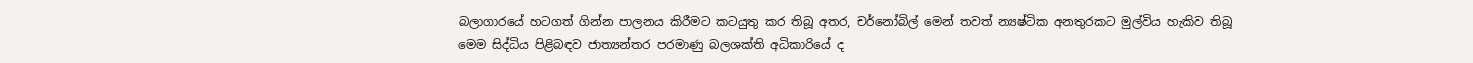බලාගාරයේ හටගත් ගින්න පාලනය කිරීමට කටයුතු කර තිබූ අතර, චර්නෝබිල් මෙන් තවත් න්‍යෂ්ටික අනතුරකට මුල්විය හැකිව තිබූ මෙම සිද්ධිය පිළිබඳව ජාත්‍යන්තර පරමාණු බලශක්ති අධිකාරියේ ද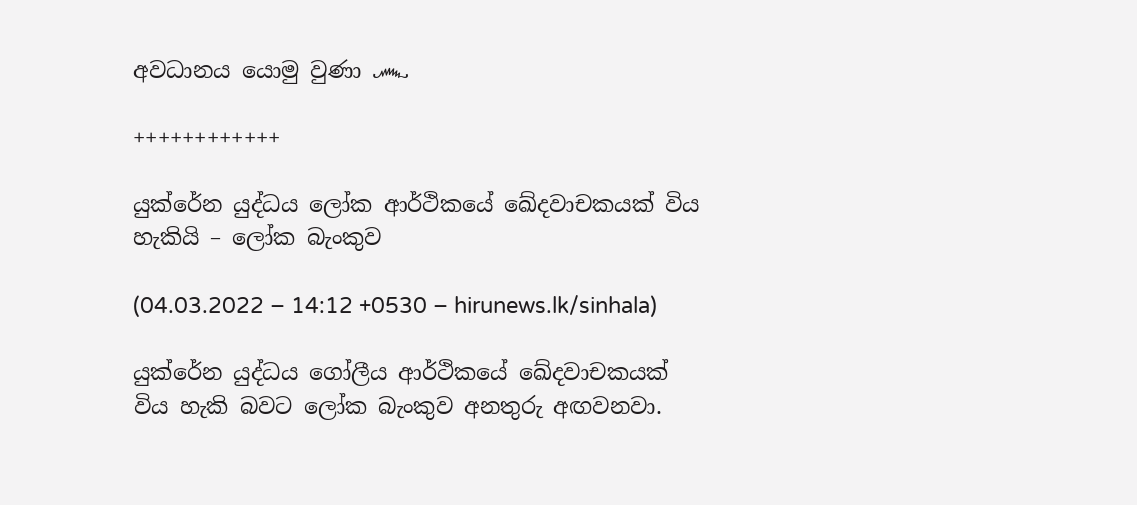අවධානය යොමු වුණා ෴

++++++++++++

යුක්රේන යුද්ධය ලෝක ආර්ථිකයේ ඛේදවාචකයක් විය හැකියි – ලෝක බැංකුව

(04.03.2022 – 14:12 +0530 – hirunews.lk/sinhala)

යුක්රේන යුද්ධය ගෝලීය ආර්ථිකයේ ඛේදවාචකයක් විය හැකි බවට ලෝක බැංකුව අනතුරු අඟවනවා.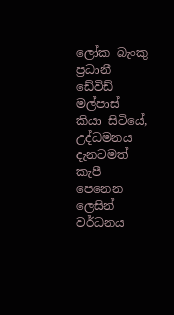ලෝක බැංකු ප්‍රධානී ඩේවිඩ් මල්පාස් කියා සිටියේ, උද්ධමනය දැනටමත් කැපී පෙනෙන ලෙසින් වර්ධනය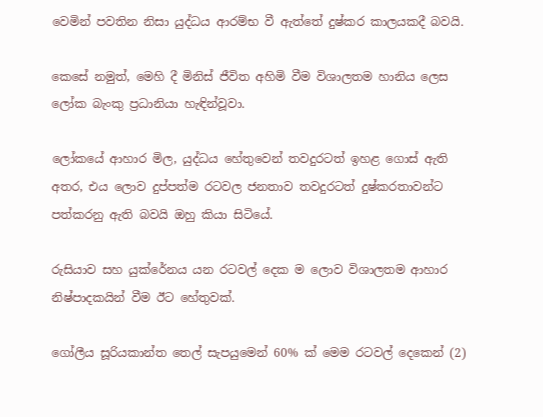වෙමින් පවතින නිසා යුද්ධය ආරම්භ වී ඇත්තේ දුෂ්කර කාලයකදී බවයි.

කෙසේ නමුත්, මෙහි දී මිනිස් ජීවිත අහිමි වීම විශාලතම හානිය ලෙස ලෝක බැංකු ප්‍රධානියා හැඳින්වූවා.

ලෝකයේ ආහාර මිල, යුද්ධය හේතුවෙන් තවදුරටත් ඉහළ ගොස් ඇති අතර, එය ලොව දුප්පත්ම රටවල ජනතාව තවදුරටත් දුෂ්කරතාවන්ට පත්කරනු ඇති බවයි ඔහු කියා සිටියේ.

රුසියාව සහ යුක්රේනය යන රටවල් දෙක ම ලොව විශාලතම ආහාර නිෂ්පාදකයින් වීම ඊට හේතුවක්.

ගෝලීය සූරියකාන්ත තෙල් සැපයුමෙන් 60% ක් මෙම රටවල් දෙකෙන් (2)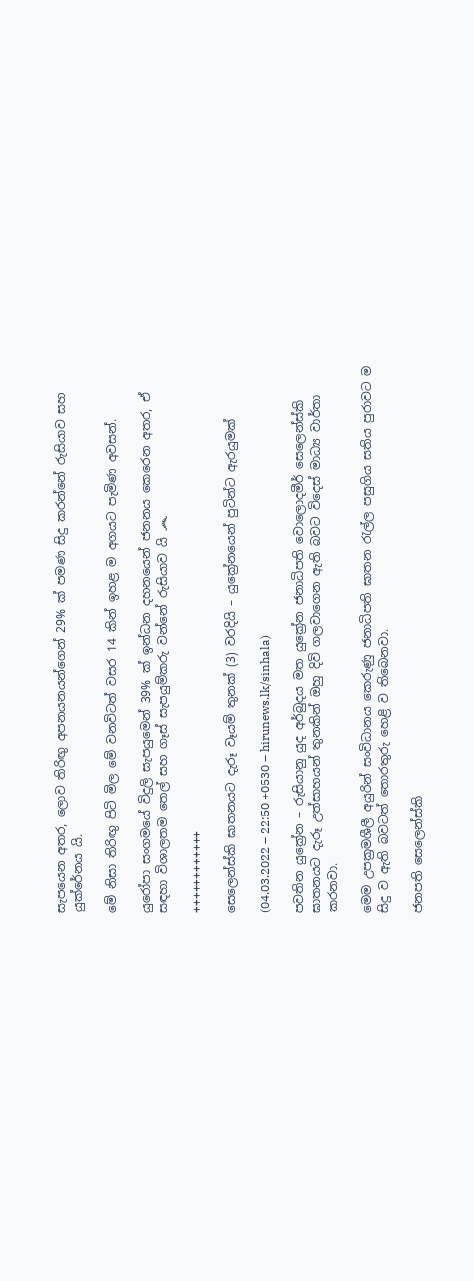සැපයෙන අතර, ලොව තිරිඟු අපනයනයන්ගෙන් 29% ක් පමණ සිදු කරන්නේ රුසියාව සහ යුක්රේනය යි.

මේ නිසා තිරිඟු පිටි මිල මේ වනවිටත් වසර 14 කින් ඉහළ ම අගයට පැමිණ අවසන්.

යුරෝපා සංගමයේ විදුලි සැපයුමෙන් 39% ක් ඉන්ධන දහනයෙන් ජනනය කෙරෙන අතර, ඒ සඳහා විශාලතම තෙල් සහ ගෑස් සැපයුම්කරු වන්නේ රුසියාව යි ෴

++++++++++++

සෙලෙන්ස්කි ඝාතන‍යට දැරූ වෑයම් තුනක් (3) වරදියි – යුක්‍රේනයෙන් පුටින්ට ඇරයුමක්

(04.03.2022 – 22:50 +0530 – hirunews.lk/sinhala)

පවතින යුක්‍රේන – රුසියානු යුද අර්බුදය මත යුක්‍රේන ජනාධිපති වොලොදමීර් සෙලෙන්ස්කි ඝාතනයට දැරූ උත්සාහයන් තුනකින් ඔහු දිවි ගලවාගෙන ඇති බවට විදෙස් මාධ්‍ය වාර්තා කරනවා.

මෙම උපක්‍රමශීලී අයුරින් සංවිධානය කෙරුණු ජනාධිපති ඝාතන රැල්ල පසුගිය සතිය පුරාවට ම සිදු ව ඇති බවටත් තොරතුරු හෙළි ව තිබෙනවා.

ජනපති සෙලෙන්ස්කි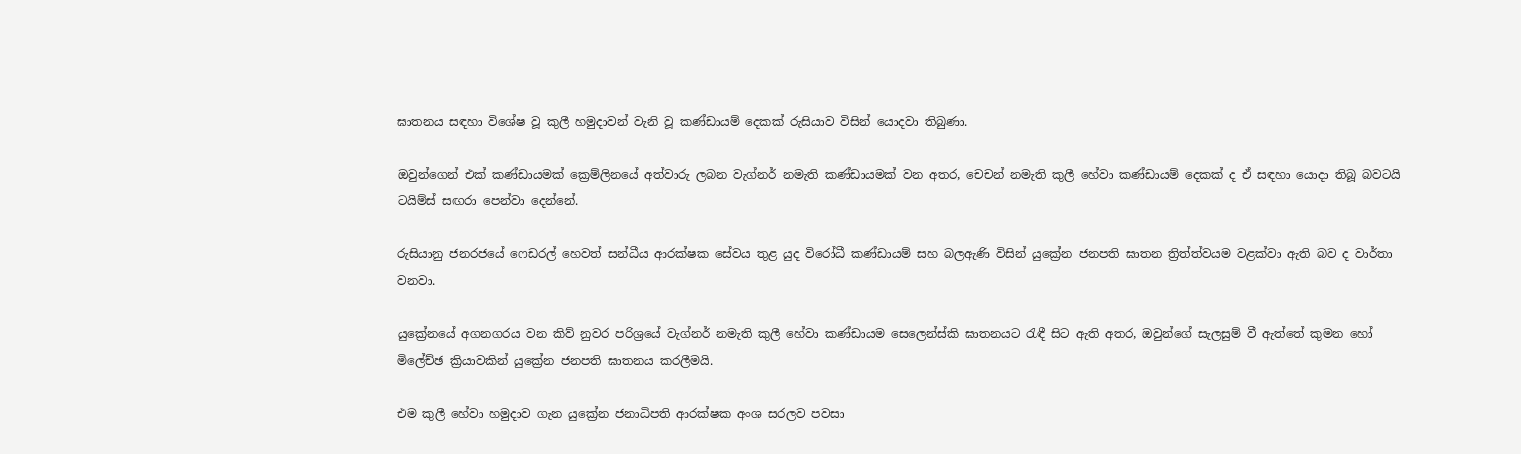ඝාතනය සඳහා විශේෂ වූ කුලී හමුදාවන් වැනි වූ කණ්ඩායම් දෙකක් රුසියාව විසින් යොදවා තිබුණා.

ඔවුන්ගෙන් එක් කණ්ඩායමක් ක්‍රෙම්ලිනයේ අත්වාරු ලබන වැග්නර් නමැති කණ්ඩායමක් වන අතර, චෙචන් නමැති කුලී හේවා කණ්ඩායම් දෙකක් ද ඒ සඳහා යොදා තිබූ බවටයි ටයිම්ස් සඟරා පෙන්වා දෙන්නේ.

රුසියානු ජනරජයේ ෆෙඩරල් හෙවත් සන්ධීය ආරක්ෂක සේවය තුළ යුද විරෝධී කණ්ඩායම් සහ බලඇණි විසින් යුක්‍රේන ජනපති ඝාතන ත්‍රිත්ත්වයම වළක්වා ඇති බව ද වාර්තා වනවා.

යුක්‍රේනයේ අගනගරය වන කිව් නුවර පරිශ්‍රයේ වැග්නර් නමැති කුලී හේවා කණ්ඩායම සෙලෙන්ස්කි ඝාතනයට රැඳී සිට ඇති අතර, ඔවුන්ගේ සැලසුම් වී ඇත්තේ කුමන හෝ මිලේච්ඡ ක්‍රියාවකින් යුක්‍රේන ජනපති ඝාතනය කරලීමයි.

එම කුලී හේවා හමුදාව ගැන යුක්‍රේන ජනාධිපති ආරක්ෂක අංශ සරලව පවසා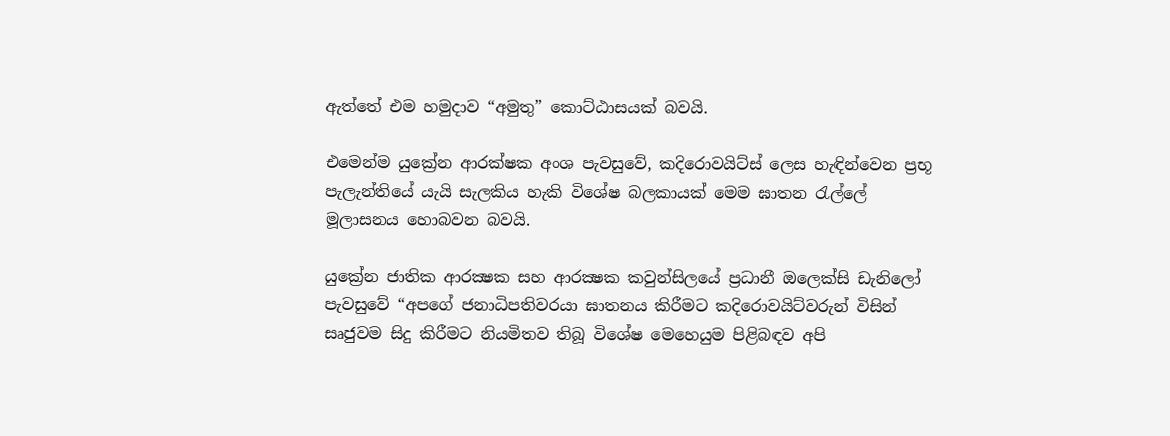ඇත්තේ එම හමුදාව “අමුතු” කොට්ඨාසයක් බවයි.

එමෙන්ම යුක්‍රේන ආරක්ෂක අංශ පැවසුවේ, කදිරොවයිට්ස් ලෙස හැඳින්වෙන ප්‍රභූ පැලැන්තියේ යැයි සැලකිය හැකි විශේෂ බලකායක් මෙම ඝාතන රැල්ලේ මූලාසනය හොබවන බවයි.

යුක්‍රේන ජාතික ආරක්‍ෂක සහ ආරක්‍ෂක කවුන්සිලයේ ප්‍රධානී ඔලෙක්සි ඩැනිලෝ පැවසුවේ “අපගේ ජනාධිපතිවරයා ඝාතනය කිරීමට කදිරොවයිට්වරුන් විසින් සෘජුවම සිදු කිරීමට නියමිතව තිබූ විශේෂ මෙහෙයුම පිළිබඳව අපි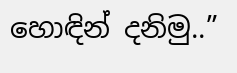හොඳින් දනිමු..”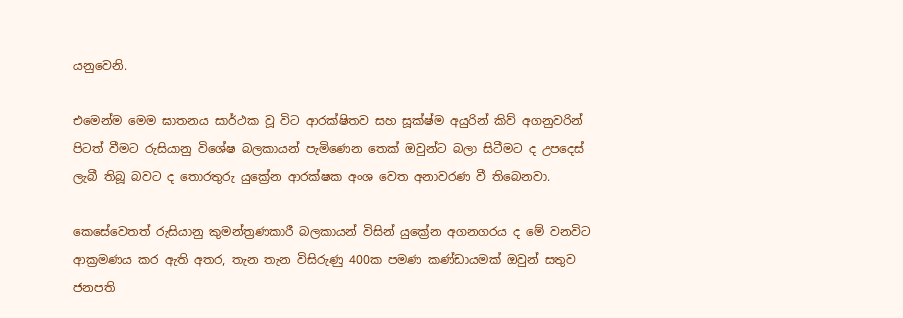යනුවෙනි.

එමෙන්ම මෙම ඝාතනය සාර්ථක වූ විට ආරක්ෂිතව සහ සූක්ෂ්ම අයුරින් කිව් අගනුවරින් පිටත් වීමට රුසියානු විශේෂ බලකායන් පැමිණෙන තෙක් ඔවුන්ට බලා සිටීමට ද උපදෙස් ලැබී තිබූ බවට ද තොරතුරු යුක්‍රේන ආරක්ෂක අංශ වෙත අනාවරණ වී තිබෙනවා.

කෙසේවෙතත් රුසියානු කුමන්ත්‍රණකාරී බලකායන් විසින් යුක්‍රේන අගනගරය ද මේ වනවිට ආක්‍රමණය කර ඇති අතර, තැන තැන විසිරුණු 400ක පමණ කණ්ඩායමක් ඔවුන් සතුව ජනපති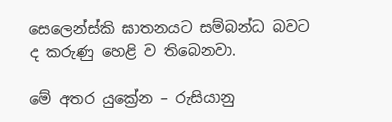සෙලෙන්ස්කි ඝාතනයට සම්බන්ධ බවට ද කරුණු හෙළි ව තිබෙනවා.

මේ අතර යුක්‍රේන – රුසියානු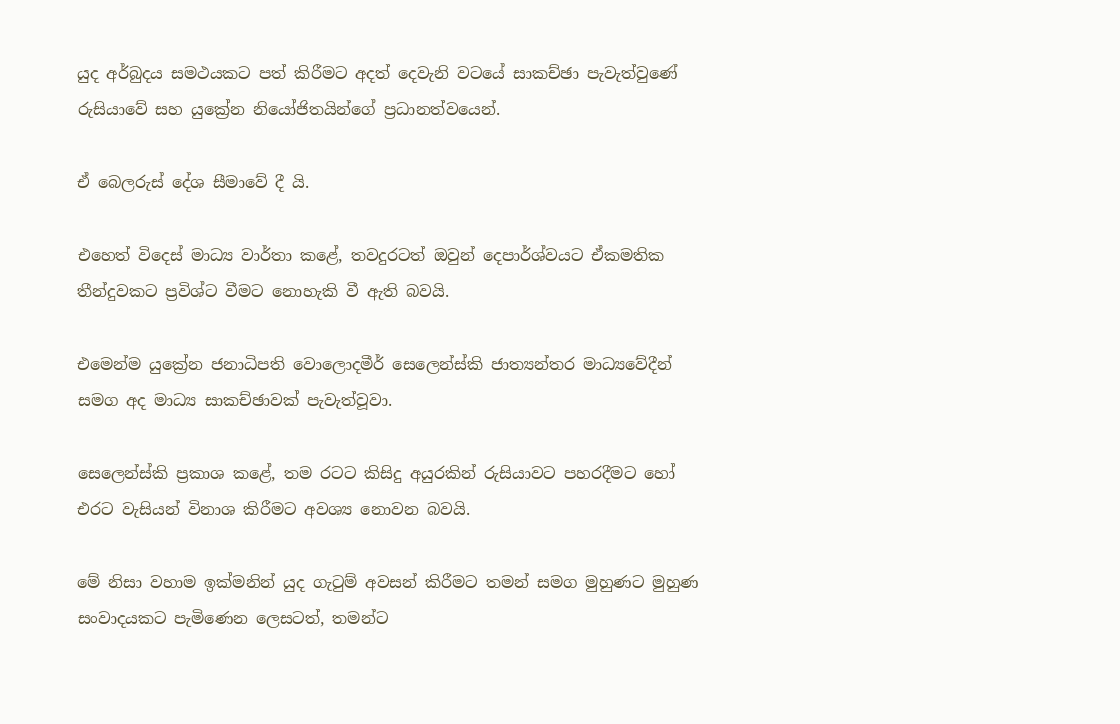යුද අර්බුදය සමථයකට පත් කිරීමට අදත් දෙවැනි වටයේ සාකච්ඡා පැවැත්වුණේ රුසියාවේ සහ යුක්‍රේන නියෝජිතයින්ගේ ප්‍රධානත්වයෙන්.

ඒ බෙලරුස් දේශ සීමාවේ දී යි.

එහෙත් විදෙස් මාධ්‍ය වාර්තා කළේ, තවදුරටත් ඔවුන් දෙපාර්ශ්වයට ඒකමතික තීන්දුවකට ප්‍රවිශ්ට වීමට නොහැකි වී ඇති බවයි.

එමෙන්ම යුක්‍රේන ජනාධිපති වොලොදමීර් සෙලෙන්ස්කි ජාත්‍යන්තර මාධ්‍යවේදීන් සමග අද මාධ්‍ය සාකච්ඡාවක් පැවැත්වූවා.

සෙලෙන්ස්කි ප්‍රකාශ කළේ, තම රටට කිසිදු අයුරකින් රුසියාවට පහරදීමට හෝ එරට වැසියන් විනාශ කිරීමට අවශ්‍ය නොවන බවයි.

මේ නිසා වහාම ඉක්මනින් යුද ගැටුම් අවසන් කිරීමට තමන් සමග මුහුණට මුහුණ සංවාදයකට පැමිණෙන ලෙසටත්, තමන්ට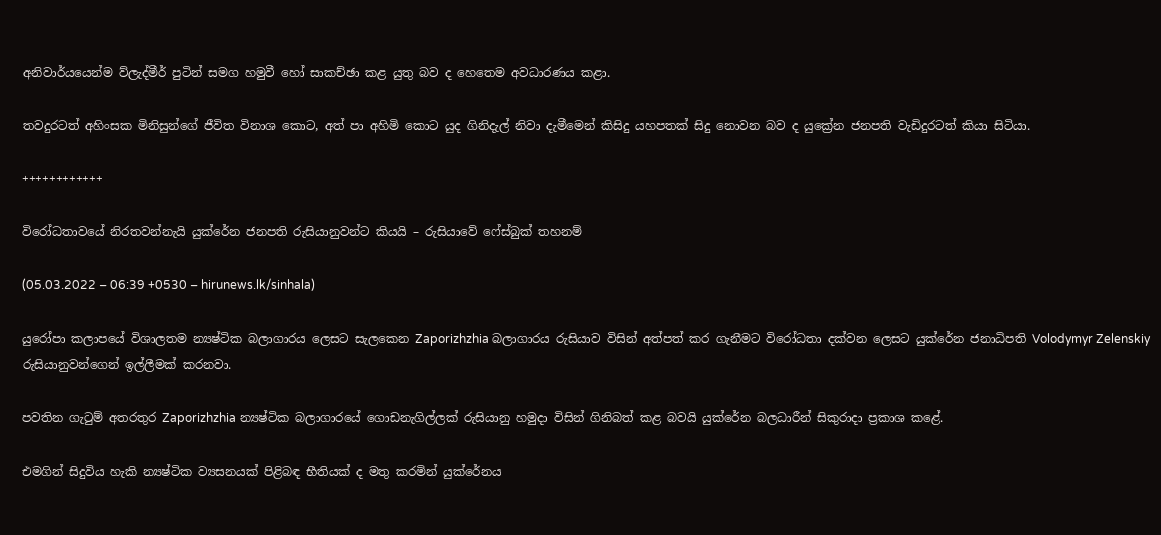අනිවාර්යයෙන්ම ව්ලැද්මීර් පුටින් සමග හමුවී හෝ සාකච්ඡා කළ යුතු බව ද හෙතෙම අවධාරණය කළා.

තවදුරටත් අහිංසක මිනිසුන්ගේ ජීවිත විනාශ කොට, අත් පා අහිමි කොට යුද ගිනිදැල් නිවා දැමීමෙන් කිසිදු යහපතක් සිදු නොවන බව ද යුක්‍රේන ජනපති වැඩිදුරටත් කියා සිටියා.

++++++++++++

විරෝධතාවයේ නිරතවන්නැයි යුක්රේන ජනපති රුසියානුවන්ට කියයි – රුසියාවේ ෆේස්බුක් තහනම්

(05.03.2022 – 06:39 +0530 – hirunews.lk/sinhala)

යුරෝපා කලාපයේ විශාලතම න්‍යෂ්ටික බලාගාරය ලෙසට සැලකෙන Zaporizhzhia බලාගාරය රුසියාව විසින් අත්පත් කර ගැනීමට විරෝධතා දක්වන ලෙසට යුක්රේන ජනාධිපති Volodymyr Zelenskiy රුසියානුවන්ගෙන් ඉල්ලීමක් කරනවා.

පවතින ගැටුම් අතරතුර Zaporizhzhia න්‍යෂ්ටික බලාගාරයේ ගොඩනැගිල්ලක් රුසියානු හමුදා විසින් ගිනිබත් කළ බවයි යුක්රේන බලධාරීන් සිකුරාදා ප්‍රකාශ කළේ.

එමගින් සිදුවිය හැකි න්‍යෂ්ටික ව්‍යසනයක් පිළිබඳ භීතියක් ද මතු කරමින් යුක්රේනය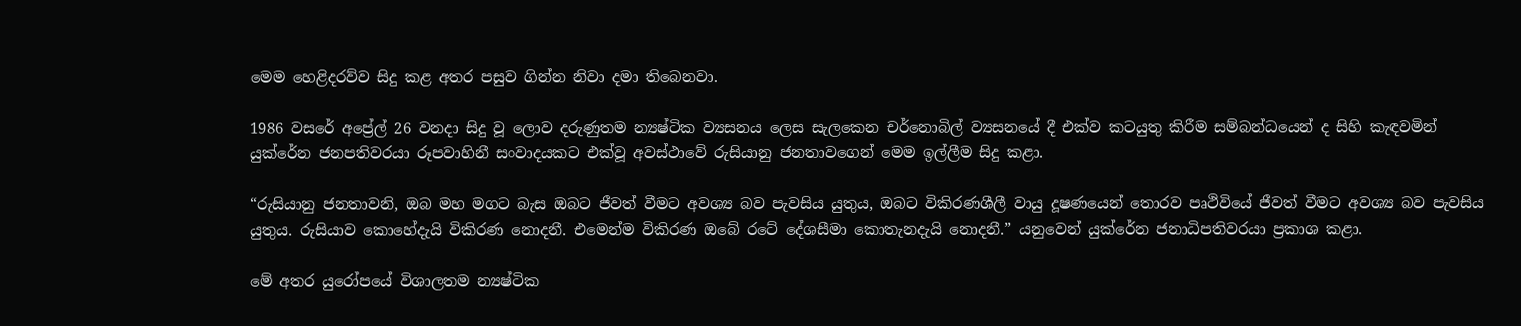මෙම හෙළිදරව්ව සිදු කළ අතර පසුව ගින්න නිවා දමා තිබෙනවා.

1986 වසරේ අප්‍රේල් 26 වනදා සිදු වූ ලොව දරුණුතම න්‍යෂ්ටික ව්‍යසනය ලෙස සැලකෙන චර්නොබිල් ව්‍යසනයේ දී එක්ව කටයුතු කිරීම සම්බන්ධයෙන් ද සිහි කැඳවමින් යුක්රේන ජනපතිවරයා රූපවාහිනී සංවාදයකට එක්වූ අවස්ථාවේ රුසියානු ජනතාවගෙන් මෙම ඉල්ලීම සිදු කළා.

“රුසියානු ජනතාවනි, ඔබ මහ මගට බැස ඔබට ජීවත් වීමට අවශ්‍ය බව පැවසිය යුතුය, ඔබට විකිරණශීලී වායු දූෂණයෙන් තොරව පෘථිවියේ ජීවත් වීමට අවශ්‍ය බව පැවසිය යුතුය. රුසියාව කොහේදැයි විකිරණ නොදනී. එමෙන්ම විකිරණ ඔබේ රටේ දේශසීමා කොතැනදැයි නොදනී.” යනුවෙන් යුක්රේන ජනාධිපතිවරයා ප්‍රකාශ කළා.

මේ අතර යුරෝපයේ විශාලතම න්‍යෂ්ටික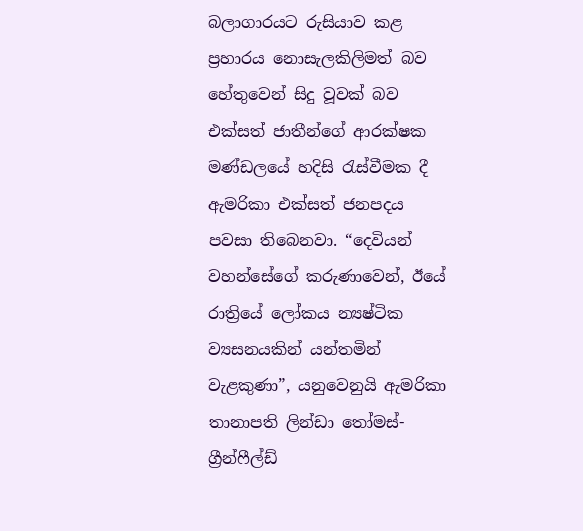බලාගාරයට රුසියාව කළ ප්‍රහාරය නොසැලකිලිමත් බව හේතුවෙන් සිදු වූවක් බව එක්සත් ජාතීන්ගේ ආරක්ෂක මණ්ඩලයේ හදිසි රැස්වීමක දී ඇමරිකා එක්සත් ජනපදය පවසා තිබෙනවා. “දෙවියන් වහන්සේගේ කරුණාවෙන්, ඊයේ රාත්‍රියේ ලෝකය න්‍යෂ්ටික ව්‍යසනයකින් යන්තමින් වැළකුණා”, යනුවෙනුයි ඇමරිකා තානාපති ලින්ඩා තෝමස්-ග්‍රීන්ෆීල්ඩ්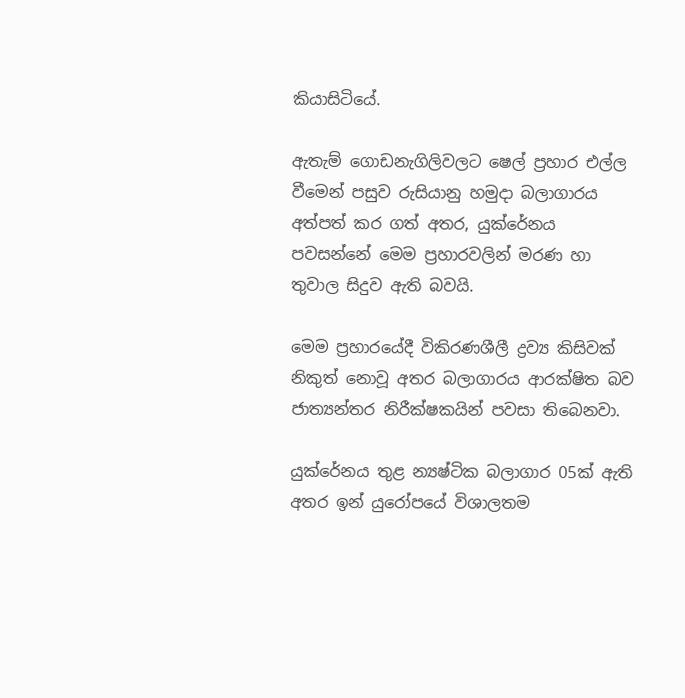කියාසිටියේ.

ඇතැම් ගොඩනැගිලිවලට ෂෙල් ප්‍රහාර එල්ල වීමෙන් පසුව රුසියානු හමුදා බලාගාරය අත්පත් කර ගත් අතර, යුක්රේනය පවසන්නේ මෙම ප්‍රහාරවලින් මරණ හා තුවාල සිදුව ඇති බවයි.

මෙම ප්‍රහාරයේදී විකිරණශීලී ද්‍රව්‍ය කිසිවක් නිකුත් නොවූ අතර බලාගාරය ආරක්ෂිත බව ජාත්‍යන්තර නිරීක්ෂකයින් පවසා තිබෙනවා.

යුක්රේනය තුළ න්‍යෂ්ටික බලාගාර 05ක් ඇති අතර ඉන් යුරෝපයේ විශාලතම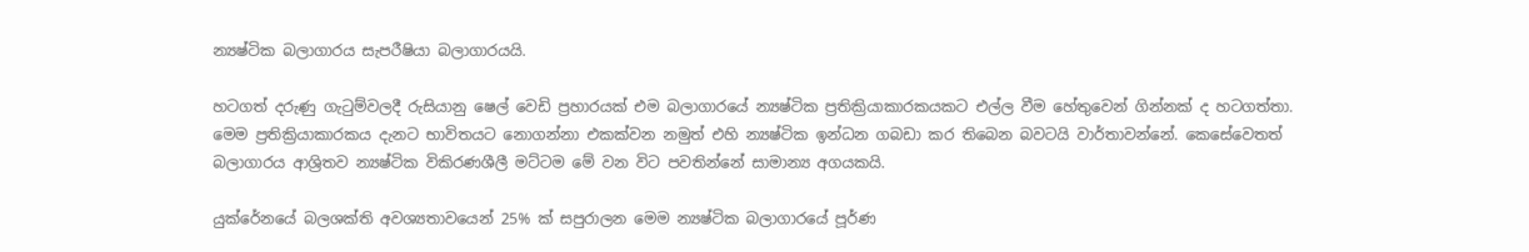න්‍යෂ්ටික බලාගාරය සැපරීෂියා බලාගාරයයි.

හටගත් දරුණු ගැටුම්වලදී රුසියානු ෂෙල් වෙඩි ප්‍රහාරයක් එම බලාගාරයේ න්‍යෂ්ටික ප්‍රතික්‍රියාකාරකයකට එල්ල වීම හේතුවෙන් ගින්නක් ද හටගත්තා. මෙම ප්‍රතික්‍රියාකාරකය දැනට භාවිතයට නොගන්නා එකක්වන නමුත් එහි න්‍යෂ්ටික ඉන්ධන ගබඩා කර තිබෙන බවටයි වාර්තාවන්නේ. කෙසේවෙතත් බලාගාරය ආශ්‍රිතව න්‍යෂ්ටික විකිරණශීලී මට්ටම මේ වන විට පවතින්නේ සාමාන්‍ය අගයකයි.

යුක්රේනයේ බලශක්ති අවශ්‍යතාවයෙන් 25% ක් සපුරාලන මෙම න්‍යෂ්ටික බලාගාරයේ පූර්ණ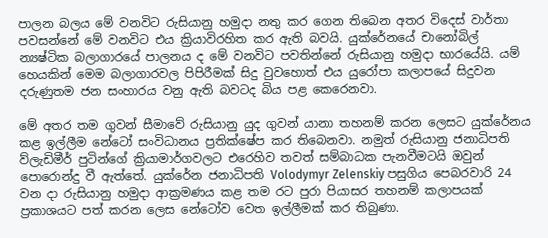පාලන බලය මේ වනවිට රුසියානු හමුදා නතු කර ගෙන තිබෙන අතර විදෙස් වාර්තා පවසන්නේ මේ වනවිට එය ක්‍රියාවිරහිත කර ඇති බවයි. යුක්රේනයේ චානෝබිල් න්‍යෂ්ටික බලාගාරයේ පාලනය ද මේ වනවිට පවතින්නේ රුසියානු හමුදා භාරයේයි. යම් හෙයකින් මෙම බලාගාරවල පිපිරීමක් සිදු වුවහොත් එය යුරෝපා කලාපයේ සිදුවන දරුණුතම ජන සංහාරය වනු ඇති බවටද බිය පළ කෙරෙනවා.

මේ අතර තම ගුවන් සීමාවේ රුසියානු යුද ගුවන් යානා තහනම් කරන ලෙසට යුක්රේනය කළ ඉල්ලීම නේටෝ සංවිධානය ප්‍රතික්ෂේප කර තිබෙනවා. නමුත් රුසියානු ජනාධිපති ව්ලැඩිමීර් පුටින්ගේ ක්‍රියාමාර්ගවලට එරෙහිව තවත් සම්බාධක පැනවීමටයි ඔවුන් පොරොන්දු වී ඇත්තේ. යුක්රේන ජනාධිපති Volodymyr Zelenskiy පසුගිය පෙබරවාරි 24 වන දා රුසියානු හමුදා ආක්‍රමණය කළ තම රට පුරා පියාසර තහනම් කලාපයක් ප්‍රකාශයට පත් කරන ලෙස නේටෝව වෙත ඉල්ලීමක් කර තිබුණා.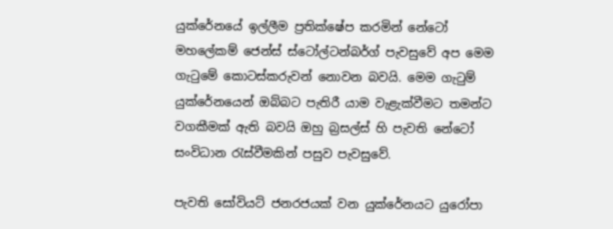යුක්රේනයේ ඉල්ලීම ප්‍රතික්ෂේප කරමින් නේටෝ මහලේකම් ජෙන්ස් ස්ටෝල්ටන්බර්ග් පැවසුවේ අප මෙම ගැටුමේ කොටස්කරුවන් නොවන බවයි. මෙම ගැටුම් යුක්රේනයෙන් ඔබ්බට පැතිරී යාම වැළැක්වීමට තමන්ට වගකීමක් ඇති බවයි ඔහු බ්‍රසල්ස් හි පැවති නේටෝ සංවිධාන රැස්වීමකින් පසුව පැවසුවේ.

පැවති සෝවියට් ජනරජයක් වන යුක්රේනයට යුරෝපා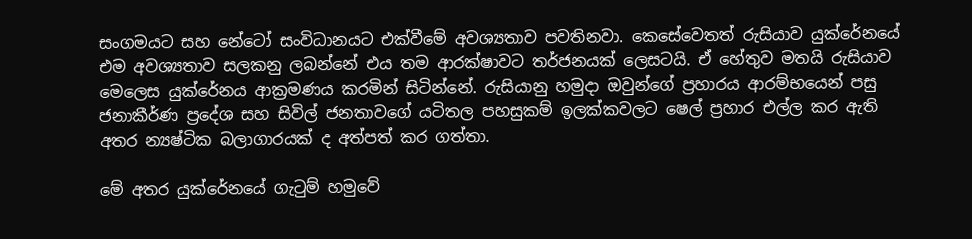සංගමයට සහ නේටෝ සංවිධානයට එක්වීමේ අවශ්‍යතාව පවතිනවා. කෙසේවෙතත් රුසියාව යුක්රේනයේ එම අවශ්‍යතාව සලකනු ලබන්නේ එය තම ආරක්ෂාවට තර්ජනයක් ලෙසටයි. ඒ හේතුව මතයි රුසියාව මෙලෙස යුක්රේනය ආක්‍රමණය කරමින් සිටින්නේ. රුසියානු හමුදා ඔවුන්ගේ ප්‍රහාරය ආරම්භයෙන් පසු ජනාකීර්ණ ප්‍රදේශ සහ සිවිල් ජනතාවගේ යටිතල පහසුකම් ඉලක්කවලට ෂෙල් ප්‍රහාර එල්ල කර ඇති අතර න්‍යෂ්ටික බලාගාරයක් ද අත්පත් කර ගත්තා.

මේ අතර යුක්රේනයේ ගැටුම් හමුවේ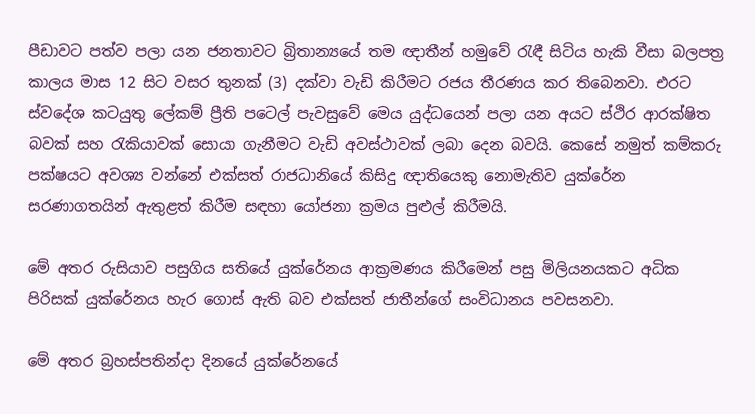පීඩාවට පත්ව පලා යන ජනතාවට බ්‍රිතාන්‍යයේ තම ඥාතීන් හමුවේ රැඳී සිටිය හැකි වීසා බලපත්‍ර කාලය මාස 12 සිට වසර තුනක් (3) දක්වා වැඩි කිරීමට රජය තීරණය කර තිබෙනවා. එරට ස්වදේශ කටයුතු ලේකම් ප්‍රීති පටෙල් පැවසුවේ මෙය යුද්ධයෙන් පලා යන අයට ස්ථිර ආරක්ෂිත බවක් සහ රැකියාවක් සොයා ගැනීමට වැඩි අවස්ථාවක් ලබා දෙන බවයි. කෙසේ නමුත් කම්කරු පක්ෂයට අවශ්‍ය වන්නේ එක්සත් රාජධානියේ කිසිදු ඥාතියෙකු නොමැතිව යුක්රේන සරණාගතයින් ඇතුළත් කිරීම සඳහා යෝජනා ක්‍රමය පුළුල් කිරීමයි.

මේ අතර රුසියාව පසුගිය සතියේ යුක්රේනය ආක්‍රමණය කිරීමෙන් පසු මිලියනයකට අධික පිරිසක් යුක්රේනය හැර ගොස් ඇති බව එක්සත් ජාතීන්ගේ සංවිධානය පවසනවා.

මේ අතර බ්‍රහස්පතින්දා දිනයේ යුක්රේනයේ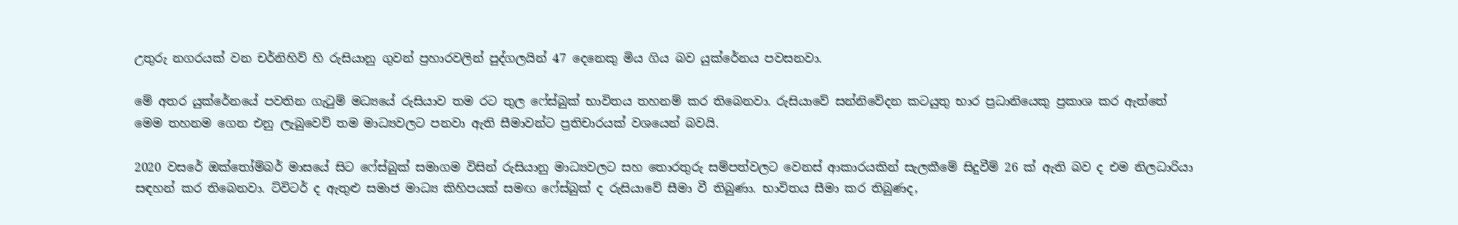උතුරු නගරයක් වන චර්නිහිව් හි රුසියානු ගුවන් ප්‍රහාරවලින් පුද්ගලයින් 47 දෙනෙකු මිය ගිය බව යුක්රේනය පවසනවා.

මේ අතර යුක්රේනයේ පවතින ගැටුම් මධ්‍යයේ රුසියාව තම රට තුල ෆේස්බුක් භාවිතය තහනම් කර තිබෙනවා. රුසියාවේ සන්නිවේදන කටයුතු භාර ප්‍රධානියෙකු ප්‍රකාශ කර ඇත්තේ මෙම තහනම ගෙන එනු ලැබුවෙව් තම මාධ්‍යවලට පනවා ඇති සීමාවන්ට ප්‍රතිචාරයක් වශයෙන් බවයි.

2020 වසරේ ඔක්තෝම්බර් මාසයේ සිට ෆේස්බුක් සමාගම විසින් රුසියානු මාධ්‍යවලට සහ තොරතුරු සම්පත්වලට වෙනස් ආකාරයකින් සැලකීමේ සිදුවීම් 26 ක් ඇති බව ද එම නිලධාරියා සඳහන් කර තිබෙනවා. ට්විටර් ද ඇතුළු සමාජ මාධ්‍ය කිහිපයක් සමඟ ෆේස්බුක් ද රුසියාවේ සීමා වී තිබුණා. භාවිතය සීමා කර තිබුණද,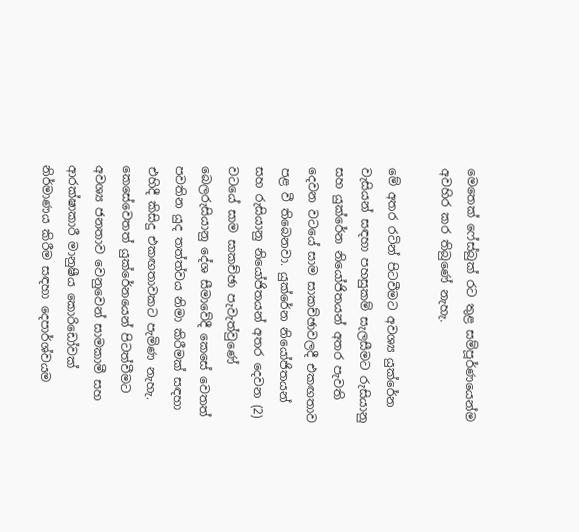මෙතෙක් ෆේස්බුක් රට තුළ සම්පූර්ණයෙන්ම අවහිර කර තිබුණේ නැහැ.

මේ අතර රටින් පිටවීමට අවශ්‍ය යුක්රේන වැසියන් සඳහා පහසුකම් සැලසීමට රුසියානු සහ යුක්රේන නියෝජිතයන් අතර පැවති දෙවන වටයේ සාම සාකච්ඡාවලදී එකඟතාව පළ වී තිබෙනවා. යුක්රේන නියෝජිතයන් සහ රුසියානු නියෝජිතයන් අතර දෙවන (2) වටයේ සාම සාකච්ඡා පැවැත්වුණේ බෙලරුසියානු දේශ සීමාවේදී කෙසේ වෙතත් පවතින යුද තත්ත්වය නිමා කිරීමක් සඳහා එහිදී කිසිදු එකඟතාවකට පැමිණ නැහැ. කෙසේවෙතත් යුක්රේනයෙන් පිටත්වීමට අවශ්‍ය ජනතාව වෙනුවෙන් සාමකාමී සහ ආරක්ෂාකාරී මානුෂීය කොරිඩෝවක් නිර්මාණය කිරීම සඳහා දෙපාර්ශ්වයම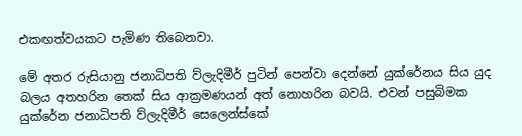එකඟත්වයකට පැමිණ තිබෙනවා.

මේ අතර රුසියානු ජනාධිපති ව්ලැදිමීර් පුටින් පෙන්වා දෙන්නේ යුක්රේනය සිය යුද බලය අතහරින තෙක් සිය ආක්‍රමණයන් අත් නොහරින බවයි. එවන් පසුබිමක යුක්රේන ජනාධිපති ව්ලැදිමීර් සෙලෙන්ස්කේ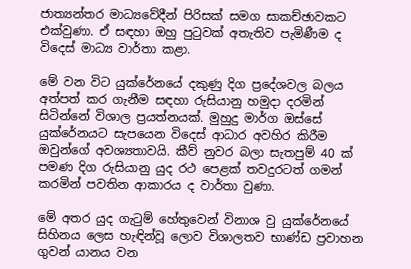ජාත්‍යන්තර මාධ්‍යවේදීන් පිරිසක් සමග සාකච්ඡාවකට එක්වුණා. ඒ සඳහා ඔහු පුටුවක් අතැතිව පැමිණීම ද විදෙස් මාධ්‍ය වාර්තා කළා.

මේ වන විට යුක්රේනයේ දකුණු දිග ප්‍රදේශවල බලය අත්පත් කර ගැනීම සඳහා රුසියානු හමුදා දරමින් සිටින්නේ විශාල ප්‍රයත්නයක්. මුහුදු මාර්ග ඔස්සේ යුක්රේනයට සැපයෙන විදෙස් ආධාර අවහිර කිරීම ඔවුන්ගේ අවශ්‍යතාවයි. කීව් නුවර බලා සැතපුම් 40 ක් පමණ දිග රුසියානු යුද රථ පෙළක් තවදුරටත් ගමන් කරමින් පවතින ආකාරය ද වාර්තා වුණා.

මේ අතර යුද ගැටුම් හේතුවෙන් විනාශ වු යුක්රේනයේ සිහිනය ලෙස හැඳින්වූ ලොව විශාලතව භාණ්ඩ ප්‍රවාහන ගුවන් යානය වන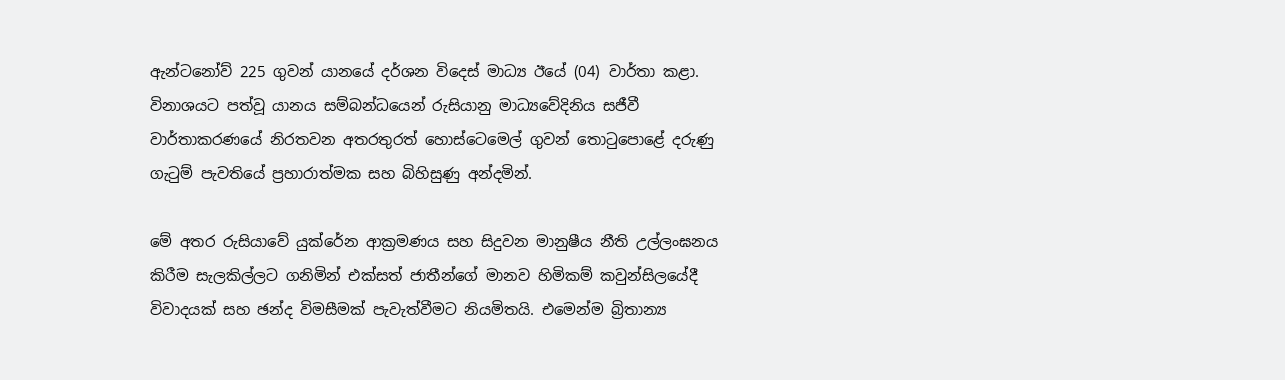ඇන්ටනෝව් 225 ගුවන් යානයේ දර්ශන විදෙස් මාධ්‍ය ඊයේ (04) වාර්තා කළා. විනාශයට පත්වූ යානය සම්බන්ධයෙන් රුසියානු මාධ්‍යවේදිනිය සජීවී වාර්තාකරණයේ නිරතවන අතරතුරත් හොස්ටෙමෙල් ගුවන් තොටුපොළේ දරුණු ගැටුම් පැවතියේ ප්‍රහාරාත්මක සහ බිහිසුණු අන්දමින්.

මේ අතර රුසියාවේ යුක්රේන ආක්‍රමණය සහ සිදුවන මානුෂීය නීති උල්ලංඝනය කිරීම සැලකිල්ලට ගනිමින් එක්සත් ජාතීන්ගේ මානව හිමිකම් කවුන්සිලයේදී විවාදයක් සහ ඡන්ද විමසීමක් පැවැත්වීමට නියමිතයි. එමෙන්ම බ්‍රිතාන්‍ය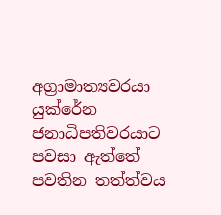අග්‍රාමාත්‍යවරයා යුක්රේන ජනාධිපතිවරයාට පවසා ඇත්තේ පවතින තත්ත්වය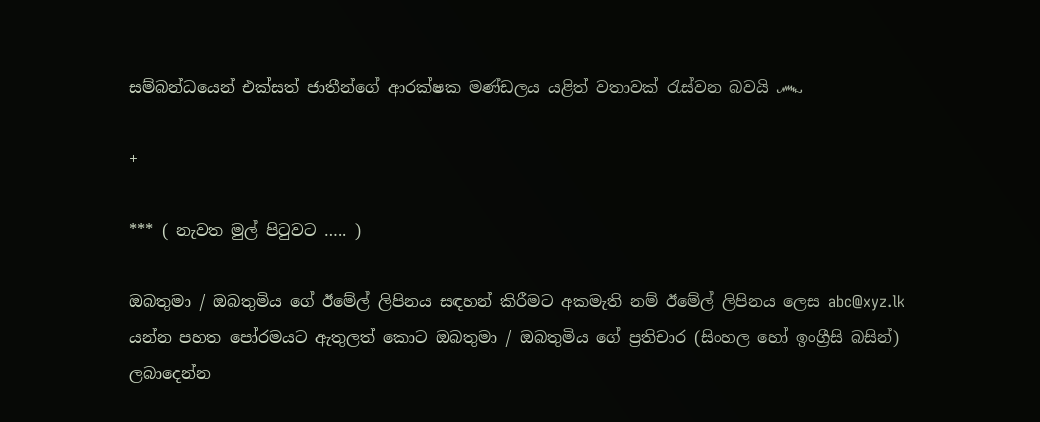සම්බන්ධයෙන් එක්සත් ජාතීන්ගේ ආරක්ෂක මණ්ඩලය යළිත් වතාවක් රැස්වන බවයි ෴

+

*** ( නැවත මුල් පිටුවට ….. )

ඔබතුමා / ඔබතුමිය ගේ ඊමේල් ලිපිනය සඳහන් කිරීමට අකමැති නම් ඊමේල් ලිපිනය ලෙස abc@xyz.lk යන්න පහත පෝරමයට ඇතුලත් කොට ඔබතුමා / ඔබතුමිය ගේ ප්‍රතිචාර (සිංහල හෝ ඉංග්‍රීසි බසින්) ලබාදෙන්න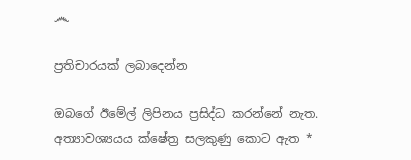෴

ප්‍රතිචාරයක් ලබාදෙන්න

ඔබගේ ඊමේල් ලිපිනය ප්‍රසිද්ධ කරන්නේ නැත. අත්‍යාවශ්‍යයය ක්ෂේත්‍ර සලකුණු කොට ඇත *